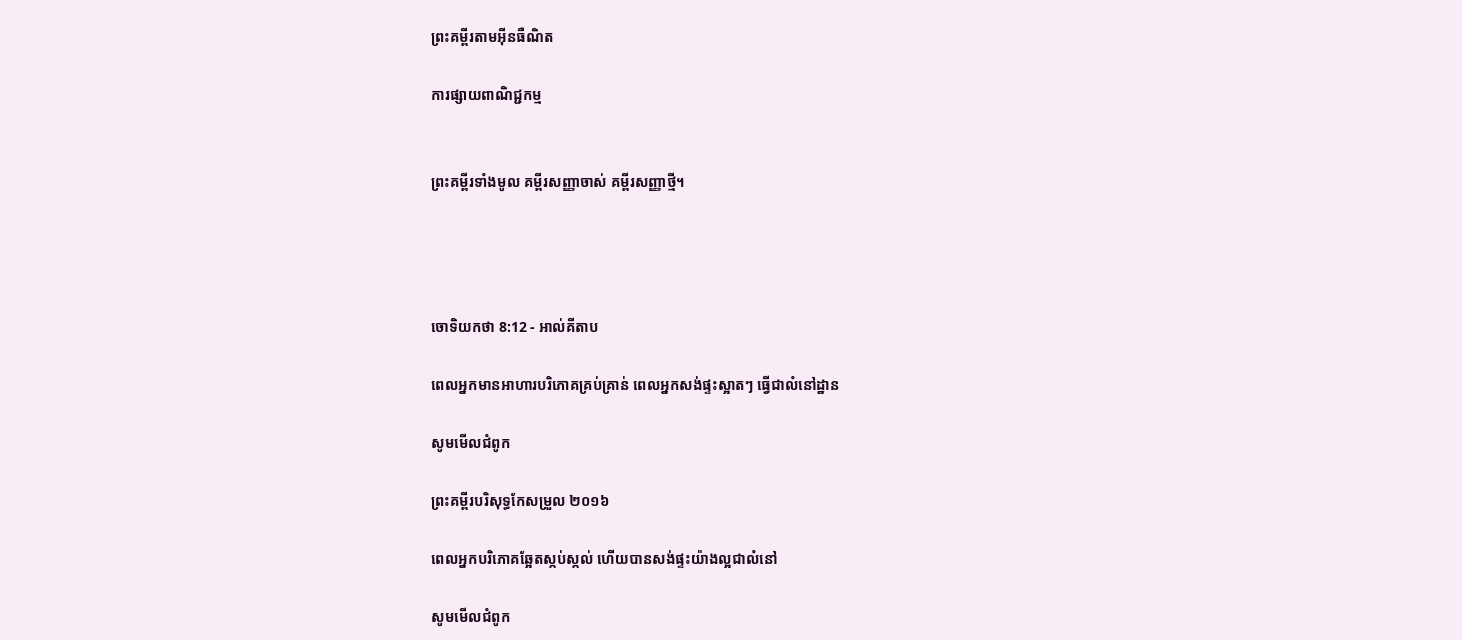ព្រះគម្ពីរតាមអ៊ីនធឺណិត

ការផ្សាយពាណិជ្ជកម្ម


ព្រះគម្ពីរទាំងមូល គម្ពីរសញ្ញាចាស់ គម្ពីរសញ្ញាថ្មី។




ចោទិយ‌កថា 8:12 - អាល់គីតាប

ពេលអ្នកមានអាហារបរិភោគគ្រប់គ្រាន់ ពេលអ្នកសង់ផ្ទះស្អាតៗ ធ្វើជាលំនៅដ្ឋាន

សូមមើលជំពូក

ព្រះគម្ពីរបរិសុទ្ធកែសម្រួល ២០១៦

ពេលអ្នកបរិ‌ភោគឆ្អែតស្កប់ស្កល់ ហើយបានសង់ផ្ទះយ៉ាងល្អជាលំនៅ

សូមមើលជំពូក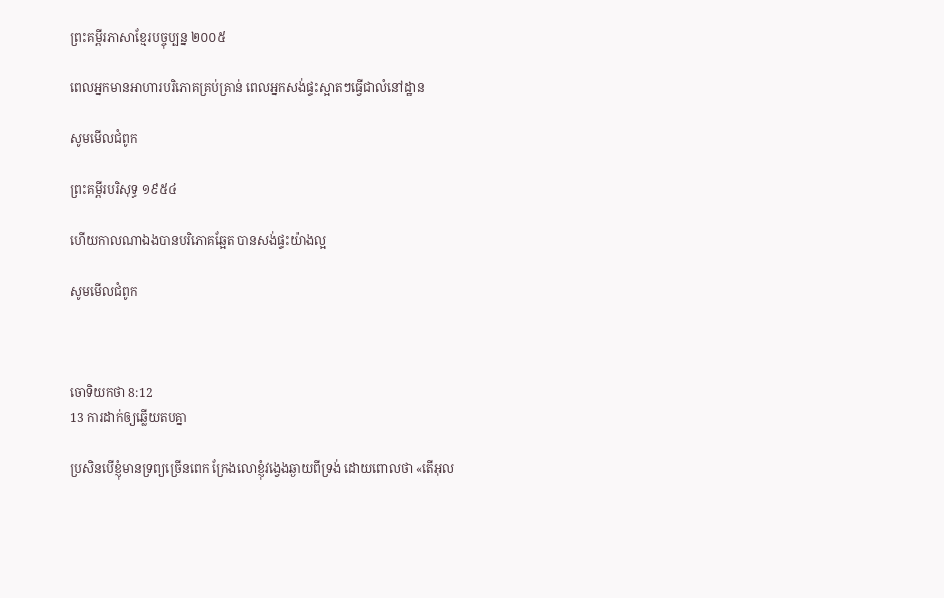ព្រះគម្ពីរភាសាខ្មែរបច្ចុប្បន្ន ២០០៥

ពេលអ្នកមានអាហារបរិភោគគ្រប់គ្រាន់ ពេលអ្នកសង់ផ្ទះស្អាតៗធ្វើជាលំ‌នៅ‌ដ្ឋាន

សូមមើលជំពូក

ព្រះគម្ពីរបរិសុទ្ធ ១៩៥៤

ហើយកាលណាឯងបានបរិភោគឆ្អែត បានសង់ផ្ទះយ៉ាងល្អ

សូមមើលជំពូក



ចោទិយ‌កថា 8:12
13 ការដាក់ឲ្យឆ្លើយតបគ្នា

ប្រសិនបើខ្ញុំមានទ្រព្យច្រើនពេក ក្រែងលោខ្ញុំវង្វេងឆ្ងាយពីទ្រង់ ដោយពោលថា «តើអុល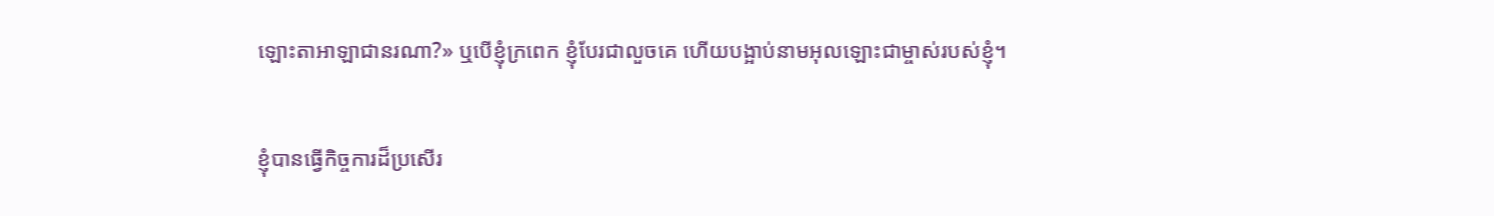ឡោះ‌តាអាឡាជានរណា?» ឬបើខ្ញុំក្រពេក ខ្ញុំបែរជាលួចគេ ហើយបង្អាប់នាមអុលឡោះជាម្ចាស់របស់ខ្ញុំ។


ខ្ញុំបានធ្វើកិច្ចការដ៏ប្រសើរ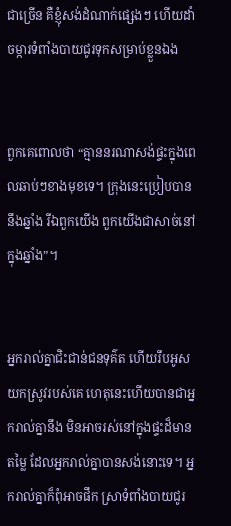ជាច្រើន គឺខ្ញុំសង់ដំណាក់ផ្សេងៗ ហើយដាំចម្ការទំពាំង‌បាយជូរទុកសម្រាប់ខ្លួនឯង


ពួកគេពោលថា “គ្មាននរណាសង់ផ្ទះក្នុងពេលឆាប់ៗខាងមុខទេ។ ក្រុងនេះប្រៀបបាននឹងឆ្នាំង រីឯពួកយើង ពួកយើងជាសាច់នៅក្នុងឆ្នាំង”។


អ្នករាល់គ្នាជិះ‌ជាន់ជនទុគ៌ត ហើយរឹបអូសយកស្រូវរបស់គេ ហេតុនេះហើយបានជាអ្នករាល់គ្នានឹង មិនអាចរស់នៅក្នុងផ្ទះដ៏មានតម្លៃ ដែលអ្នករាល់គ្នាបានសង់នោះទេ។ អ្នករាល់គ្នាក៏ពុំអាចផឹក ស្រាទំពាំង‌បាយជូរ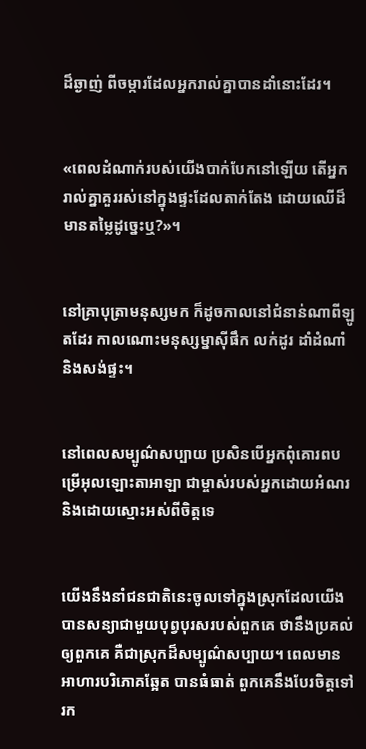ដ៏ឆ្ងាញ់ ពីចម្ការដែលអ្នករាល់គ្នាបានដាំនោះដែរ។


«ពេលដំណាក់របស់យើងបាក់បែកនៅឡើយ តើអ្នករាល់គ្នាគួររស់នៅក្នុងផ្ទះដែលតាក់‌តែង ដោយឈើដ៏មានតម្លៃដូច្នេះឬ?»។


នៅគ្រាបុត្រាមនុស្សមក ក៏ដូចកាលនៅជំនាន់ណាពីឡូតដែរ កាលណោះមនុស្ស‌ម្នាស៊ីផឹក លក់ដូរ ដាំដំណាំ និងសង់ផ្ទះ។


នៅពេលសម្បូណ៌‌សប្បាយ ប្រសិនបើអ្នកពុំគោរពបម្រើអុលឡោះ‌តាអាឡា ជាម្ចាស់របស់អ្នកដោយអំណរ និងដោយស្មោះអស់ពីចិត្តទេ


យើងនឹងនាំជន‌ជាតិនេះចូលទៅក្នុងស្រុកដែលយើងបានសន្យាជាមួយបុព្វ‌បុរសរបស់ពួកគេ ថានឹងប្រគល់ឲ្យពួកគេ គឺជាស្រុកដ៏សម្បូណ៌‌សប្បាយ។ ពេលមានអាហារបរិភោគឆ្អែត បានធំធាត់ ពួកគេនឹងបែរចិត្តទៅរក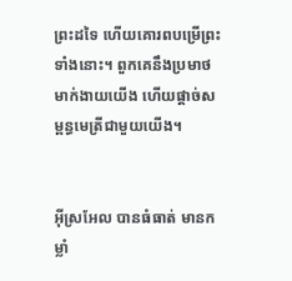ព្រះដទៃ ហើយគោរពបម្រើព្រះទាំងនោះ។ ពួកគេនឹងប្រមាថមាក់‌ងាយយើង ហើយផ្តាច់សម្ពន្ធ‌មេត្រីជាមួយយើង។


អ៊ីស្រ‌អែល បានធំធាត់ មានកម្លាំ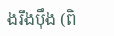ងរឹង‌ប៉ឹង (ពិ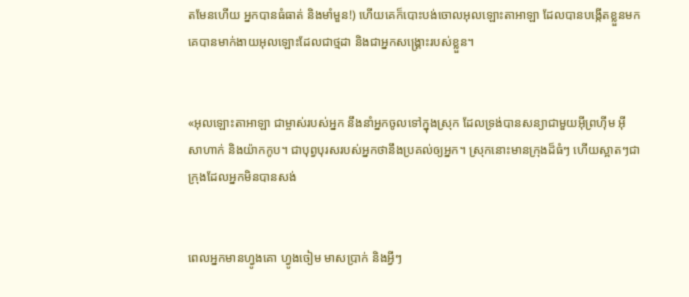តមែនហើយ អ្នកបានធំធាត់ និងមាំមួន!) ហើយគេក៏បោះបង់ចោលអុលឡោះ‌តាអាឡា ដែលបានបង្កើតខ្លួនមក គេបានមាក់‌ងាយអុលឡោះដែលជាថ្មដា និងជាអ្នកសង្គ្រោះរបស់ខ្លួន។


«អុលឡោះ‌តាអាឡា ជាម្ចាស់របស់អ្នក នឹងនាំអ្នកចូលទៅក្នុងស្រុក ដែលទ្រង់បានសន្យាជាមួយអ៊ីព្រហ៊ីម អ៊ីសា‌ហាក់ និងយ៉ាកកូប។ ជាបុព្វ‌បុរសរបស់អ្នកថានឹងប្រគល់ឲ្យអ្នក។ ស្រុកនោះមានក្រុងដ៏ធំៗ ហើយស្អាតៗជាក្រុងដែលអ្នកមិនបានសង់


ពេលអ្នកមានហ្វូងគោ ហ្វូងចៀម មាសប្រាក់ និងអ្វីៗ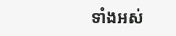ទាំងអស់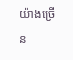យ៉ាងច្រើន